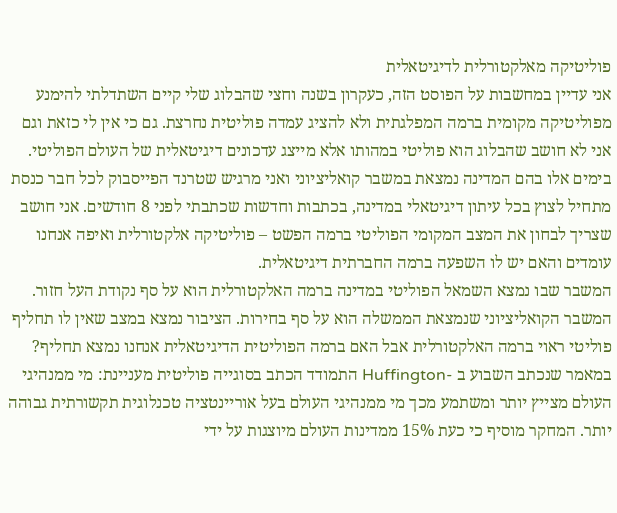פוליטיקה מאלקטורלית לדיגיטאלית
אני עדיין במחשבות על הפוסט הזה, כעקרון בשנה וחצי שהבלוג שלי קיים השתדלתי להימנע מפוליטיקה מקומית ברמה המפלגתית ולא להציג עמדה פוליטית נחרצת. גם כי אין לי כזאת וגם אני לא חושב שהבלוג הוא פוליטי במהותו אלא מייצג עדכונים דיגיטאלית של העולם הפוליטי.
בימים אלו בהם המדינה נמצאת במשבר קואליציוני ואני מרגיש שטרנד הפייסבוק לכל חבר כנסת מתחיל לצוץ בכל עיתון דיגיטאלי במדינה, בכתבות וחדשות שכתבתי לפני 8 חודשים. אני חושב שצריך לבחון את המצב המקומי הפוליטי ברמה הפשט – פוליטיקה אלקטורלית ואיפה אנחנו עומדים והאם יש לו השפעה ברמה החברתית דיגיטאלית.
המשבר שבו נמצא השמאל הפוליטי במדינה ברמה האלקטורלית הוא על סף נקודת העל חזור. המשבר הקואליציוני שנמצאת הממשלה הוא על סף בחירות. הציבור נמצא במצב שאין לו תחליף פוליטי ראוי ברמה האלקטורלית אבל האם ברמה הפוליטית הדיגיטאלית אנחנו נמצא תחליף?
במאמר שנכתב השבוע ב -Huffington התמודד הכתב בסוגייה פוליטית מעניינת: מי ממנהיגי העולם מצייץ יותר ומשתמע מכך מי ממנהיגי העולם בעל אוריינטציה טכנלוגית תקשורתית גבוהה יותר. המחקר מוסיף כי כעת 15% ממדינות העולם מיוצגות על ידי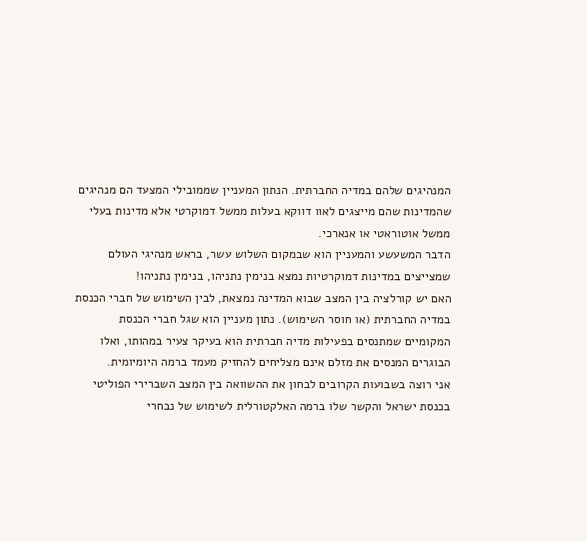המנהיגים שלהם במדיה החברתית. הנתון המעניין שממובילי המצעד הם מנהיגים שהמדינות שהם מייצגים לאוו דווקא בעלות ממשל דמוקרטי אלא מדינות בעלי ממשל אוטוראטי או אנארכי.
הדבר המשעשע והמעניין הוא שבמקום השלוש עשר, בראש מנהיגי העולם שמצייצים במדינות דמוקרטיות נמצא בנימין נתניהו, בנימין נתניהו!
האם יש קורלציה בין המצב שבוא המדינה נמצאת, לבין השימוש של חברי הכנסת במדיה החברתית (או חוסר השימוש). נתון מעניין הוא שגל חברי הכנסת המקומיים שמתנסים בפעילות מדיה חברתית הוא בעיקר צעיר במהותו, ואלו הבוגרים המנסים את מזלם אינם מצליחים להחזיק מעמד ברמה היומיומית.
אני רוצה בשבועות הקרובים לבחון את ההשוואה בין המצב השברירי הפוליטי בכנסת ישראל והקשר שלו ברמה האלקטורלית לשימוש של נבחרי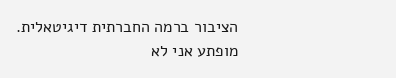הציבור ברמה החברתית דיגיטאלית. מופתע אני לא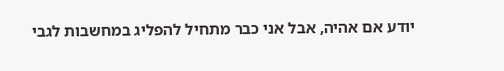יודע אם אהיה, אבל אני כבר מתחיל להפליג במחשבות לגבי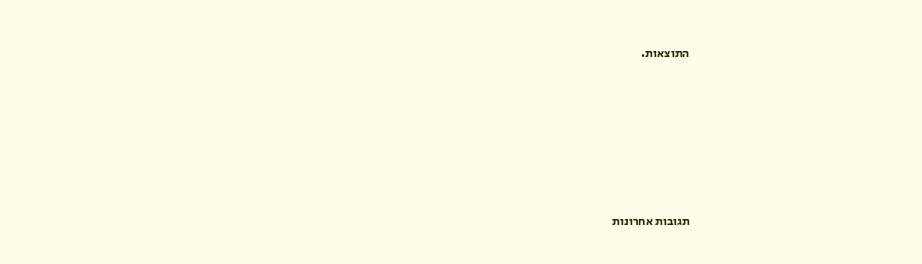התוצאות.






תגובות אחרונות